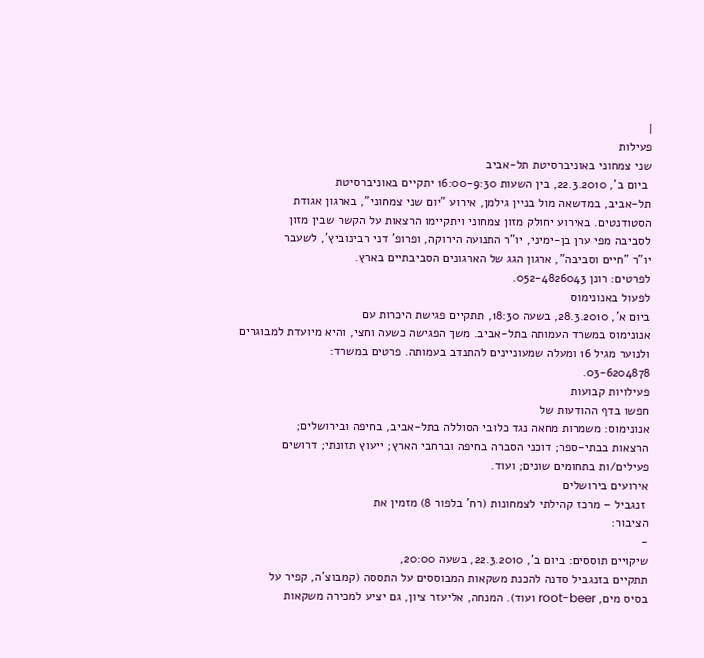|
פעילות
שני צמחוני באוניברסיטת תל-אביב
 ביום ב', 22.3.2010, בין השעות 16:00-9:30 יתקיים באוניברסיטת
תל-אביב, במדשאה מול בניין גילמן, אירוע "יום שני צמחוני", בארגון אגודת
הסטודנטים. באירוע יחולק מזון צמחוני ויתקיימו הרצאות על הקשר שבין מזון
לסביבה מפי ערן בן-ימיני, יו"ר התנועה הירוקה, ופרופ' דני רבינוביץ', לשעבר
יו"ר "חיים וסביבה", ארגון הגג של הארגונים הסביבתיים בארץ.
לפרטים: רונן 052-4826043.
לפעול באנונימוס
ביום א', 28.3.2010, בשעה 18:30, תתקיים פגישת היכרות עם
אנונימוס במשרד העמותה בתל-אביב. משך הפגישה כשעה וחצי, והיא מיועדת למבוגרים
ולנוער מגיל 16 ומעלה שמעוניינים להתנדב בעמותה. פרטים במשרד:
03-6204878.
פעילויות קבועות
חפשו בדף ההודעות של
אנונימוס: משמרות מחאה נגד כלובי הסוללה בתל-אביב, בחיפה ובירושלים;
הרצאות בבתי-ספר; דוכני הסברה בחיפה וברחבי הארץ; ייעוץ תזונתי; דרושים
פעילים/ות בתחומים שונים; ועוד.
אירועים בירושלים
 זנגביל – מרכז קהילתי לצמחונות (רח' בלפור 8) מזמין את
הציבור:
-
שיקויים תוססים: ביום ב', 22.3.2010, בשעה 20:00,
תתקיים בזנגביל סדנה להכנת משקאות המבוססים על התססה (קמבוצ'ה, קפיר על
בסיס מים, root-beer ועוד). המנחה, אליעזר ציון, גם יציע למכירה משקאות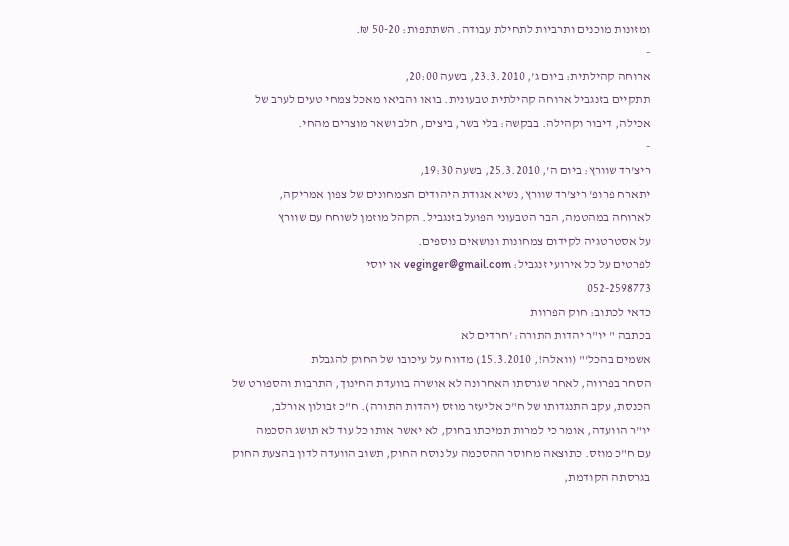ומזונות מוכנים ותרביות לתחילת עבודה. השתתפות: 50-20 ₪.
-
ארוחה קהילתית: ביום ג', 23.3.2010, בשעה 20:00,
תתקיים בזנגביל ארוחה קהילתית טבעונית. בואו והביאו מאכל צמחי טעים לערב של
אכילה, דיבור וקהילה. בבקשה: בלי בשר, ביצים, חלב ושאר מוצרים מהחי.
-
ריצ'רד שוורץ: ביום ה', 25.3.2010, בשעה 19:30,
יתארח פרופ' ריצ'רד שוורץ, נשיא אגודת היהודים הצמחונים של צפון אמריקה,
לארוחה במהטמה, הבר הטבעוני הפועל בזנגביל. הקהל מוזמן לשוחח עם שוורץ
על אסטרטגיה לקידום צמחונות ונושאים נוספים.
לפרטים על כל אירועי זנגביל: veginger@gmail.com או יוסי
052-2598773
כדאי לכתוב: חוק הפרוות
בכתבה " יו"ר יהדות התורה: 'חרדים לא
אשמים בהכל'" (וואלה!, 15.3.2010) מדווח על עיכובו של החוק להגבלת
הסחר בפרווה, לאחר שגרסתו האחרונה לא אושרה בוועדת החינוך, התרבות והספורט של
הכנסת, עקב התנגדותו של ח"כ אליעזר מוזס (יהדות התורה). ח"כ זבולון אורלב,
יו"ר הוועדה, אומר כי למרות תמיכתו בחוק, לא יאשר אותו כל עוד לא תושג הסכמה
עם ח"כ מוזס. כתוצאה מחוסר ההסכמה על נוסח החוק, תשוב הוועדה לדון בהצעת החוק
בגרסתה הקודמת,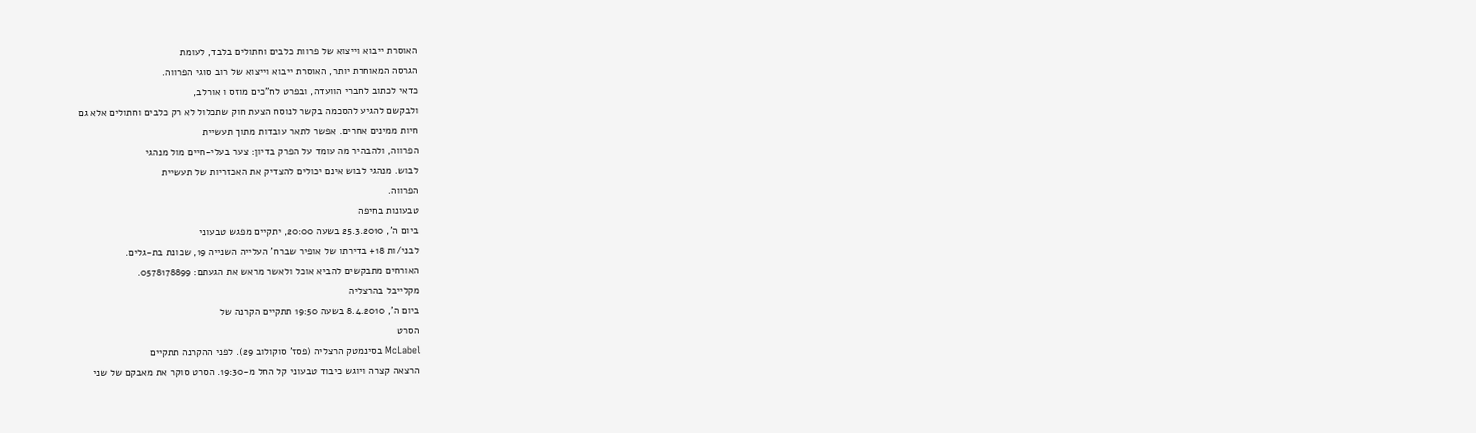האוסרת ייבוא וייצוא של פרוות כלבים וחתולים בלבד, לעומת
הגרסה המאוחרת יותר, האוסרת ייבוא וייצוא של רוב סוגי הפרווה.
כדאי לכתוב לחברי הוועדה, ובפרט לח"כים מוזס ו אורלב,
ולבקשם להגיע להסכמה בקשר לנוסח הצעת חוק שתכלול לא רק כלבים וחתולים אלא גם
חיות ממינים אחרים. אפשר לתאר עובדות מתוך תעשיית
הפרווה, ולהבהיר מה עומד על הפרק בדיון: צער בעלי-חיים מול מנהגי
לבוש. מנהגי לבוש אינם יכולים להצדיק את האכזריות של תעשיית
הפרווה.
טבעונות בחיפה
ביום ה', 25.3.2010 בשעה 20:00, יתקיים מפגש טבעוני
לבני/ות 18+ בדירתו של אופיר שברח' העלייה השנייה 19, שכונת בת-גלים.
האורחים מתבקשים להביא אוכל ולאשר מראש את הגעתם: 0578178899.
מקלייבל בהרצליה
ביום ה', 8.4.2010 בשעה 19:50 תתקיים הקרנה של
הסרט
McLabel בסינמטק הרצליה (פסז' סוקולוב 29). לפני ההקרנה תתקיים
הרצאה קצרה ויוגש כיבוד טבעוני קל החל מ-19:30. הסרט סוקר את מאבקם של שני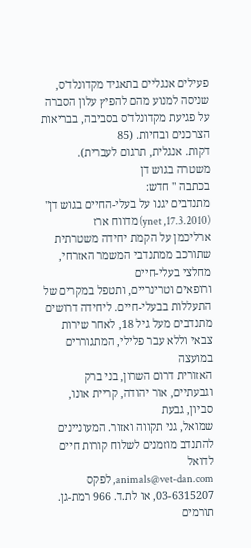פעילים אנגליים בתאגיד מקדונלד'ס, שניסה למנוע מהם להפיץ עלון הסברה
על פגיעת מקדונלד'ס בסביבה, בבריאות הצרכנים ובחיות. (85
דקות. אנגלית, תרגום לעברית).
משטרה בגוש דן
בכתבה " חדש:
מתנדבים יגנו על בעלי-החיים בגוש דן" (17.3.2010, ynet) מדווח ארז
ארליכמן על הקמת יחידה משטרתית שתורכב ממתנדבי המשמר האזרחי, מחלצי בעלי-חיים
ורופאים וטרינריים, ותטפל במקרים של התעללות בבעלי-חיים. ליחידה דרושים
מתנדבים מעל גיל 18, לאחר שירות צבאי וללא עבר פלילי, המתגוררים במועצה
האזורית דרום השרון, בני ברק וגבעתיים, אור יהודה, קריית אונו, סביון, גבעת
שמואל, גני תקווה ואזור. המעוניינים להתנדב מוזמנים לשלוח קורות חיים לדואל
animals@vet-dan.com, לפקס
03-6315207, או לת.ד. 966 רמת-גן.
תורמים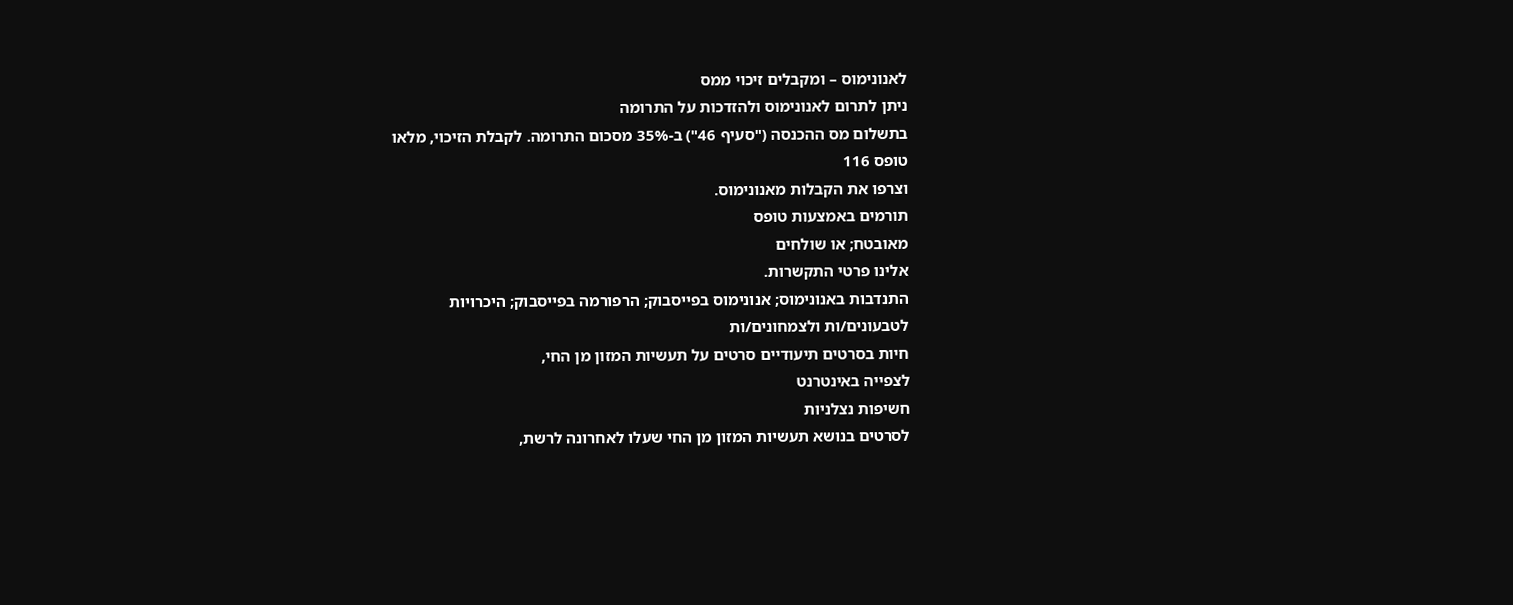לאנונימוס – ומקבלים זיכוי ממס
ניתן לתרום לאנונימוס ולהזדכות על התרומה
בתשלום מס ההכנסה ("סעיף 46") ב-35% מסכום התרומה. לקבלת הזיכוי, מלאו
טופס 116
וצרפו את הקבלות מאנונימוס.
תורמים באמצעות טופס
מאובטח; או שולחים
אלינו פרטי התקשרות.
התנדבות באנונימוס; אנונימוס בפייסבוק; הרפורמה בפייסבוק; היכרויות
לטבעונים/ות ולצמחונים/ות
חיות בסרטים תיעודיים סרטים על תעשיות המזון מן החי,
לצפייה באינטרנט
חשיפות נצלניות
לסרטים בנושא תעשיות המזון מן החי שעלו לאחרונה לרשת,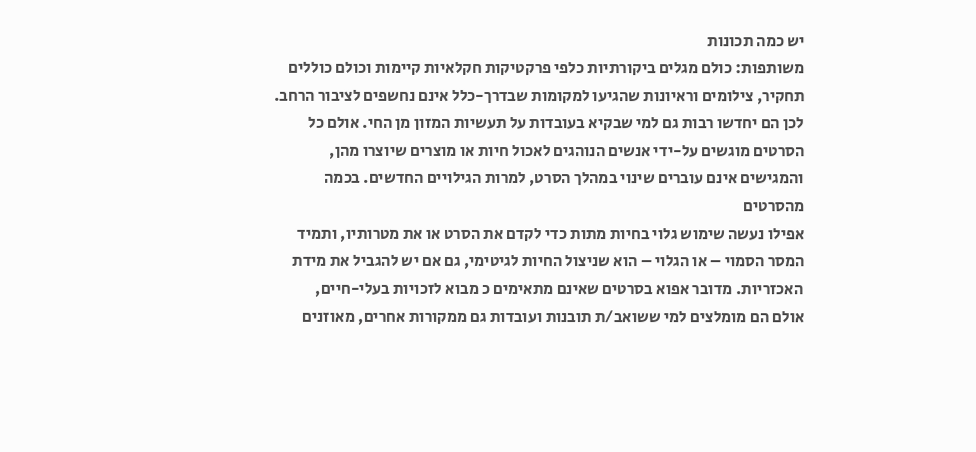יש כמה תכונות
משותפות: כולם מגלים ביקורתיות כלפי פרקטיקות חקלאיות קיימות וכולם כוללים
תחקיר, צילומים וראיונות שהגיעו למקומות שבדרך-כלל אינם נחשפים לציבור הרחב.
לכן הם יחדשו רבות גם למי שבקיא בעובדות על תעשיות המזון מן החי. אולם כל
הסרטים מוגשים על-ידי אנשים הנוהגים לאכול חיות או מוצרים שיוצרו מהן,
והמגישים אינם עוברים שינוי במהלך הסרט, למרות הגילויים החדשים. בכמה מהסרטים
אפילו נעשה שימוש גלוי בחיות מתות כדי לקדם את הסרט או את מטרותיו, ותמיד
המסר הסמוי – או הגלוי – הוא שניצול החיות לגיטימי, גם אם יש להגביל את מידת
האכזריות. מדובר אפוא בסרטים שאינם מתאימים כ מבוא לזכויות בעלי-חיים,
אולם הם מומלצים למי ששואב/ת תובנות ועובדות גם ממקורות אחרים, מאוזנים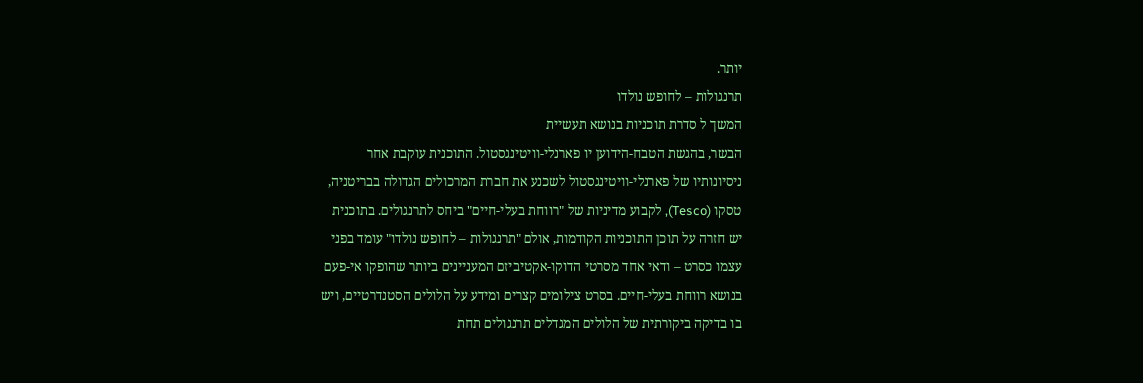יותר.
תרנגולות – לחופש נולדו
המשך ל סדרת תוכניות בנושא תעשיית
הבשר, בהגשת הטבח-הידוען יו פארנלי-וויטינגסטול. התוכנית עוקבת אחר
ניסיונותיו של פארנלי-וויטינגסטול לשכנע את חברת המרכולים הגדולה בבריטניה,
טסקו (Tesco), לקבוע מדיניות של "רווחת בעלי-חיים" ביחס לתרנגולים. בתוכנית
יש חזרה על תוכן התוכניות הקודמות, אולם "תרנגולות – לחופש נולדו" עומד בפני
עצמו כסרט – ודאי אחד מסרטי הדוקו-אקטיביזם המעניינים ביותר שהופקו אי-פעם
בנושא רווחת בעלי-חיים. בסרט צילומים קצרים ומידע על הלולים הסטנדרטיים, ויש
בו בדיקה ביקורתית של הלולים המגדלים תרנגולים תחת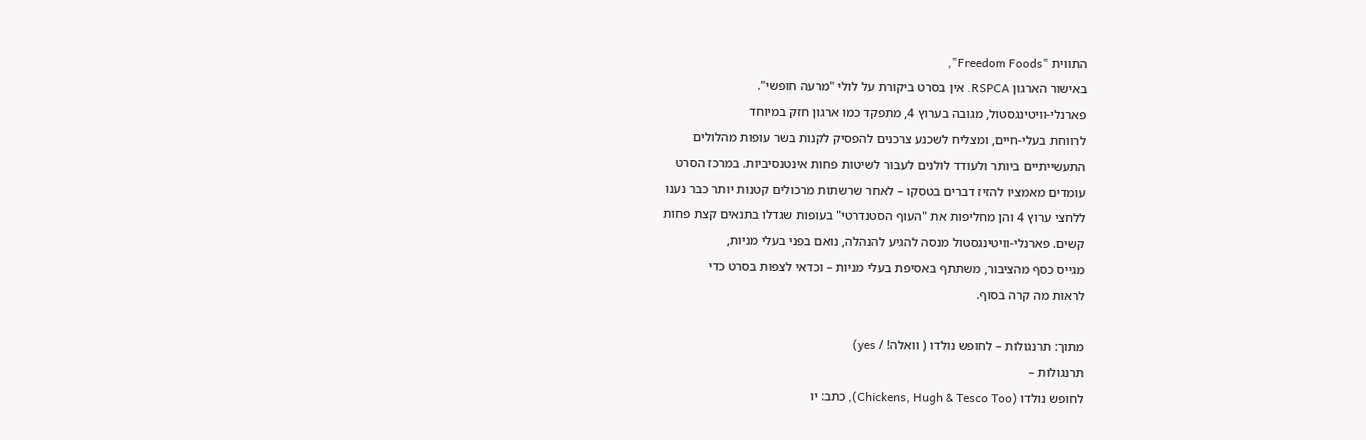התווית "Freedom Foods",
באישור הארגון RSPCA. אין בסרט ביקורת על לולי "מרעה חופשי".
פארנלי-וויטינגסטול, מגובה בערוץ 4, מתפקד כמו ארגון חזק במיוחד
לרווחת בעלי-חיים, ומצליח לשכנע צרכנים להפסיק לקנות בשר עופות מהלולים
התעשייתיים ביותר ולעודד לולנים לעבור לשיטות פחות אינטנסיביות. במרכז הסרט
עומדים מאמציו להזיז דברים בטסקו – לאחר שרשתות מרכולים קטנות יותר כבר נענו
ללחצי ערוץ 4 והן מחליפות את "העוף הסטנדרטי" בעופות שגדלו בתנאים קצת פחות
קשים. פארנלי-וויטינגסטול מנסה להגיע להנהלה, נואם בפני בעלי מניות,
מגייס כסף מהציבור, משתתף באסיפת בעלי מניות – וכדאי לצפות בסרט כדי
לראות מה קרה בסוף.

מתוך: תרנגולות – לחופש נולדו ( וואלה! / yes)
תרנגולות –
לחופש נולדו (Chickens, Hugh & Tesco Too), כתב: יו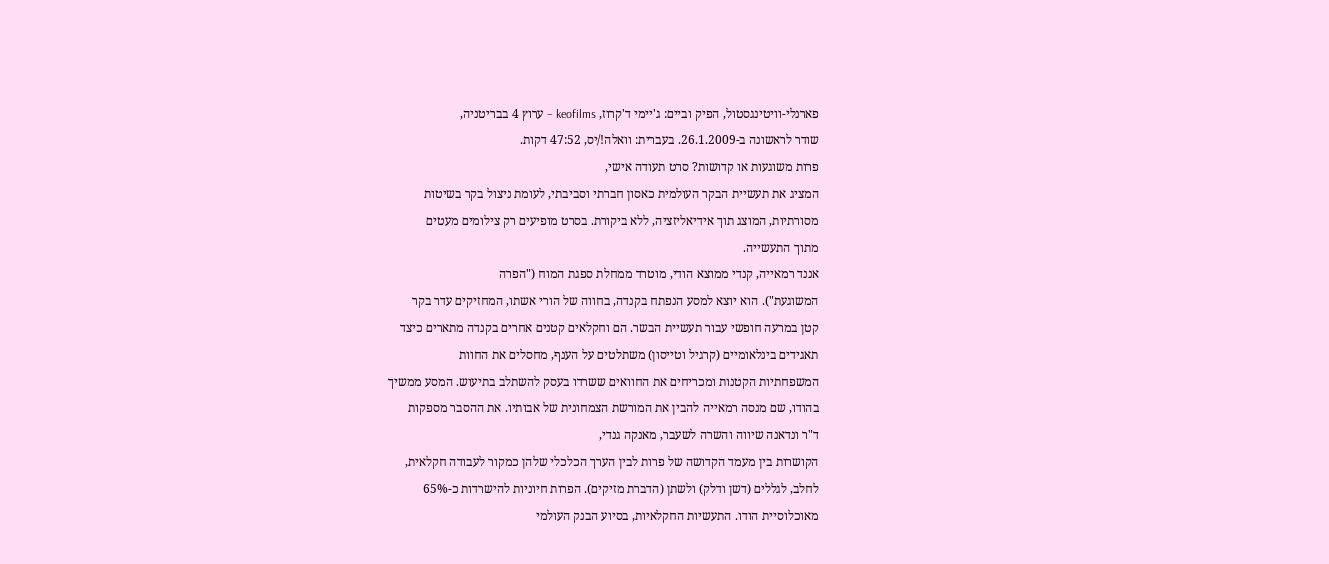פארנלי-וויטינגסטול, הפיק וביים: ג'יימי ד'קרוז, keofilms – ערוץ 4 בבריטניה,
שודר לראשונה ב-26.1.2009. בעברית: וואלה!/יס, 47:52 דקות.
פרות משוגעות או קדושות? סרט תעודה אישי,
המציג את תעשיית הבקר העולמית כאסון חברתי וסביבתי, לעומת ניצול בקר בשיטות
מסורתיות, המוצג תוך אידיאליזציה, ללא ביקורת. בסרט מופיעים רק צילומים מעטים
מתוך התעשייה.
אננד רמאייה, קנדי ממוצא הודי, מוטרד ממחלת ספגת המוח ("הפרה
המשוגעת"). הוא יוצא למסע הנפתח בקנדה, בחווה של הורי אשתו, המחזיקים עדר בקר
קטן במרעה חופשי עבור תעשיית הבשר. הם וחקלאים קטנים אחרים בקנדה מתארים כיצד
תאגידים בינלאומיים (קרגיל וטייסון) משתלטים על הענף, מחסלים את החוות
המשפחתיות הקטנות ומכריחים את החוואים ששרדו בעסק להשתלב בתיעוש. המסע ממשיך
בהודו, שם מנסה רמאייה להבין את המורשת הצמחונית של אבותיו. את ההסבר מספקות
ד"ר ונדאנה שיווה והשרה לשעבר, מאנקה גנדי,
הקושרות בין מעמד הקדושה של פרות לבין הערך הכלכלי שלהן כמקור לעבודה חקלאית,
לחלב, לגללים (דשן ודלק) ולשתן (הדברת מזיקים). הפרות חיוניות להישרדות כ-65%
מאוכלוסיית הודו. התעשיות החקלאיות, בסיוע הבנק העולמי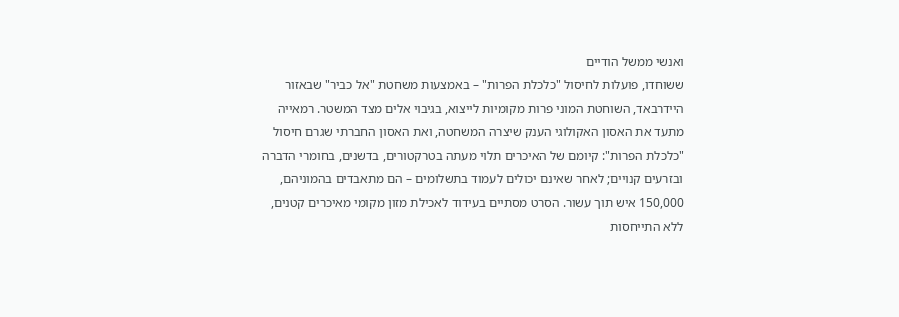ואנשי ממשל הודיים
ששוחדו, פועלות לחיסול "כלכלת הפרות" – באמצעות משחטת "אל כביר" שבאזור
היידרבאד, השוחטת המוני פרות מקומיות לייצוא, בגיבוי אלים מצד המשטר. רמאייה
מתעד את האסון האקולוגי הענק שיצרה המשחטה, ואת האסון החברתי שגרם חיסול
"כלכלת הפרות": קיומם של האיכרים תלוי מעתה בטרקטורים, בדשנים, בחומרי הדברה
ובזרעים קנויים; לאחר שאינם יכולים לעמוד בתשלומים – הם מתאבדים בהמוניהם,
150,000 איש תוך עשור. הסרט מסתיים בעידוד לאכילת מזון מקומי מאיכרים קטנים,
ללא התייחסות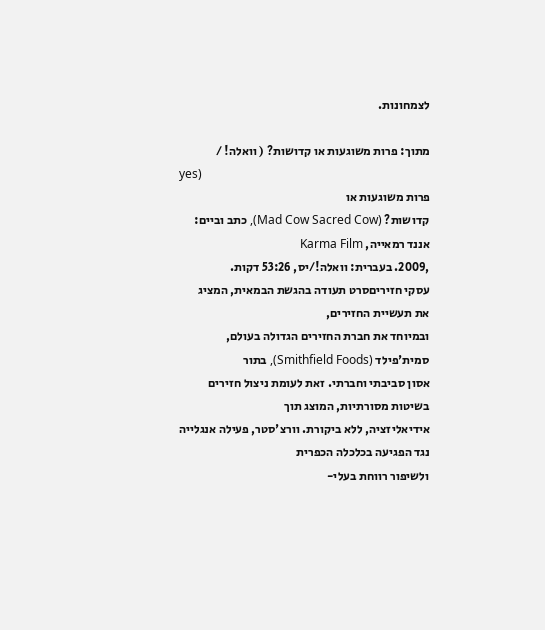לצמחונות.

מתוך: פרות משוגעות או קדושות? ( וואלה! /
yes)
פרות משוגעות או
קדושות? (Mad Cow Sacred Cow), כתב וביים: אננד רמאייה, Karma Film
,2009. בעברית: וואלה!/יס, 53:26 דקות.
עסקי חזיריםסרט תעודה בהגשת הבמאית, המציג
את תעשיית החזירים,
ובמיוחד את חברת החזירים הגדולה בעולם, סמית'פילד (Smithfield Foods), בתור
אסון סביבתי וחברתי. זאת לעומת ניצול חזירים בשיטות מסורתיות, המוצג תוך
אידיאליזציה, ללא ביקורת. וורצ'סטר, פעילה אנגלייה נגד הפגיעה בכלכלה הכפרית
ולשיפור רווחת בעלי-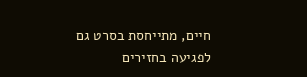חיים, מתייחסת בסרט גם לפגיעה בחזירים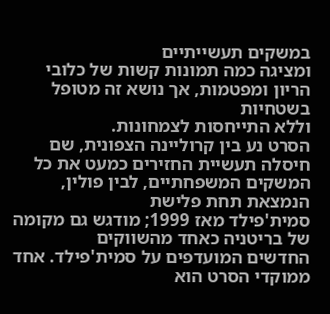במשקים תעשייתיים
ומציגה כמה תמונות קשות של כלובי הריון ומפטמות, אך נושא זה מטופל בשטחיות
וללא התייחסות לצמחונות.
הסרט נע בין קרוליינה הצפונית, שם חיסלה תעשיית החזירים כמעט את כל
המשקים המשפחתיים, לבין פולין, הנמצאת תחת פלישת
סמית'פילד מאז 1999; מודגש גם מקומה של בריטניה כאחד מהשווקים
החדשים המועדפים על סמית'פילד. אחד ממוקדי הסרט הוא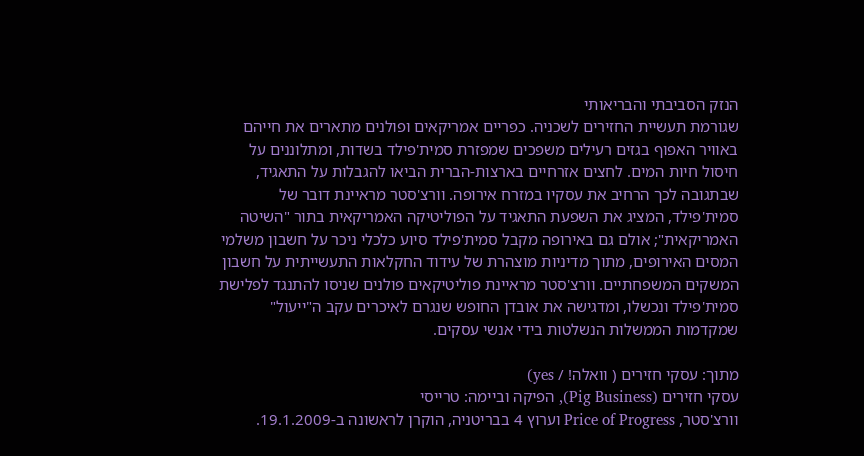הנזק הסביבתי והבריאותי
שגורמת תעשיית החזירים לשכניה. כפריים אמריקאים ופולנים מתארים את חייהם
באוויר האפוף בגזים רעילים משפכים שמפזרת סמית'פילד בשדות, ומתלוננים על
חיסול חיות המים. לחצים אזרחיים בארצות-הברית הביאו להגבלות על התאגיד,
שבתגובה לכך הרחיב את עסקיו במזרח אירופה. וורצ'סטר מראיינת דובר של
סמית'פילד, המציג את השפעת התאגיד על הפוליטיקה האמריקאית בתור "השיטה
האמריקאית"; אולם גם באירופה מקבל סמית'פילד סיוע כלכלי ניכר על חשבון משלמי
המסים האירופים, מתוך מדיניות מוצהרת של עידוד החקלאות התעשייתית על חשבון
המשקים המשפחתיים. וורצ'סטר מראיינת פוליטיקאים פולנים שניסו להתנגד לפלישת
סמית'פילד ונכשלו, ומדגישה את אובדן החופש שנגרם לאיכרים עקב ה"ייעול"
שמקדמות הממשלות הנשלטות בידי אנשי עסקים.

מתוך: עסקי חזירים ( וואלה! / yes)
עסקי חזירים (Pig Business), הפיקה וביימה: טרייסי
וורצ'סטר, Price of Progress וערוץ 4 בבריטניה, הוקרן לראשונה ב-19.1.2009.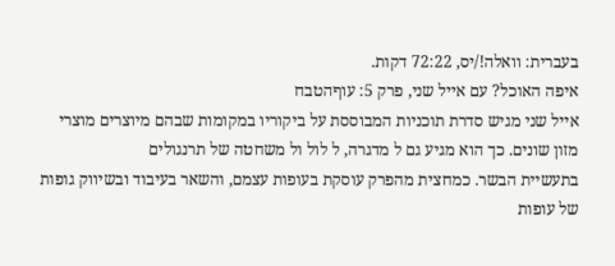בעברית: וואלה!/יס, 72:22 דקות.
איפה האוכל? עם אייל שני, פרק 5: עוףהטבח
אייל שני מגיש סדרת תוכניות המבוססת על ביקוריו במקומות שבהם מיוצרים מוצרי
מזון שונים. כך הוא מגיע גם ל מדגרה, ל לול ול משחטה של תרנגולים
בתעשיית הבשר. כמחצית מהפרק עוסקת בעופות עצמם, והשאר בעיבוד ובשיווק גופות
של עופות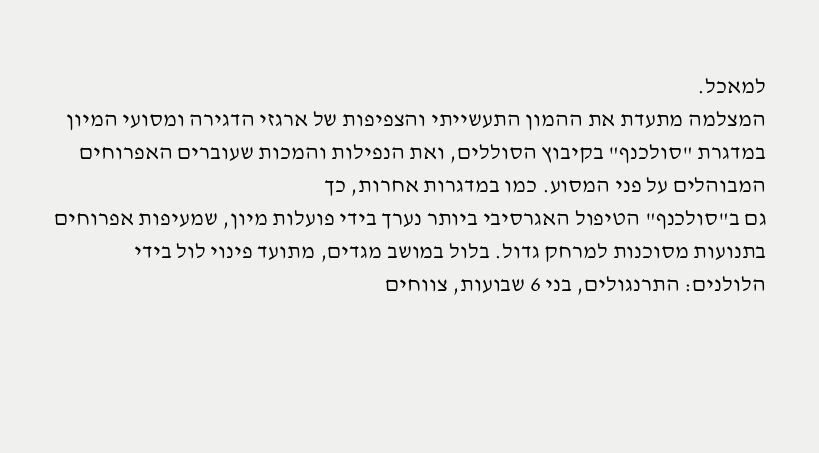למאכל.
המצלמה מתעדת את ההמון התעשייתי והצפיפות של ארגזי הדגירה ומסועי המיון
במדגרת "סולכנף" בקיבוץ הסוללים, ואת הנפילות והמכות שעוברים האפרוחים
המבוהלים על פני המסוע. כמו במדגרות אחרות, כך
גם ב"סולכנף" הטיפול האגרסיבי ביותר נערך בידי פועלות מיון, שמעיפות אפרוחים
בתנועות מסוכנות למרחק גדול. בלול במושב מגדים, מתועד פינוי לול בידי
הלולנים: התרנגולים, בני 6 שבועות, צווחים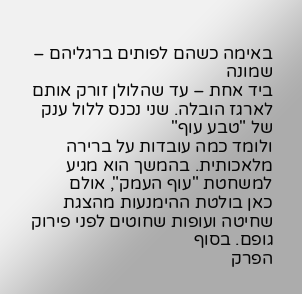באימה כשהם לפותים ברגליהם – שמונה
ביד אחת – עד שהלולן זורק אותם לארגז הובלה. שני נכנס ללול ענק של "טבע עוף"
ולומד כמה עובדות על ברירה מלאכותית. בהמשך הוא מגיע למשחטת "עוף העמק", אולם
כאן בולטת ההימנעות מהצגת שחיטה ועופות שחוטים לפני פירוק גופם. בסוף
הפרק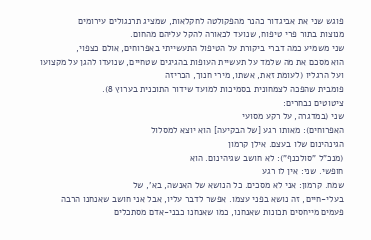פוגש שני את אביגדור כהנר מהפקולטה לחקלאות, שמציג תרנגולים עירומים
מנוצות בתור פרי טיפוח, שנועד לכאורה להקל עליהם מהחום.
שני משמיע כמה דברי ביקורת על הטיפול התעשייתי באפרוחים, אולם כצפוי,
הוא מסכם את מה שלמד על תעשיית העופות בהגיגים שטחיים, שנועדו להגן על מקצועו
ועל הרגליו (לעומת זאת, אשתו, מירי חנוך, הכריזה
פומבית שהפכה לצמחונית בסמיכות למועד שידור התוכנית בערוץ 8).
ציטוטים נבחרים:
שני (במדגרה, על רקע מסועי
האפרוחים): מאותו רגע [של הבקיעה] הוא יוצא למסלול
הגינהינום שלו בעצם. אילן קרמון
(מנכ"ל "סולכנף"): לא חושב שגיהינום. הוא
חופשי. שני: אין לו רגע
שמח. קרמון: אני לא מסכים. כל הנושא של האנשה, בא', של
בעלי-חיים, זה נושא בפני עצמו. אפשר לדבר עליו, אבל אני חושב שאנחנו הרבה
פעמים מייחסים תכונות שאנחנו, כמו שאנחנו כבני-אדם מסתכלים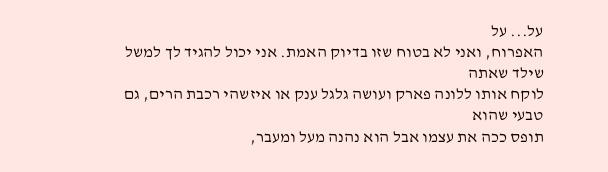על... על
האפרוח, ואני לא בטוח שזו בדיוק האמת. אני יכול להגיד לך למשל שילד שאתה
לוקח אותו ללונה פארק ועושה גלגל ענק או איזשהי רכבת הרים, גם טבעי שהוא
תופס ככה את עצמו אבל הוא נהנה מעל ומעבר,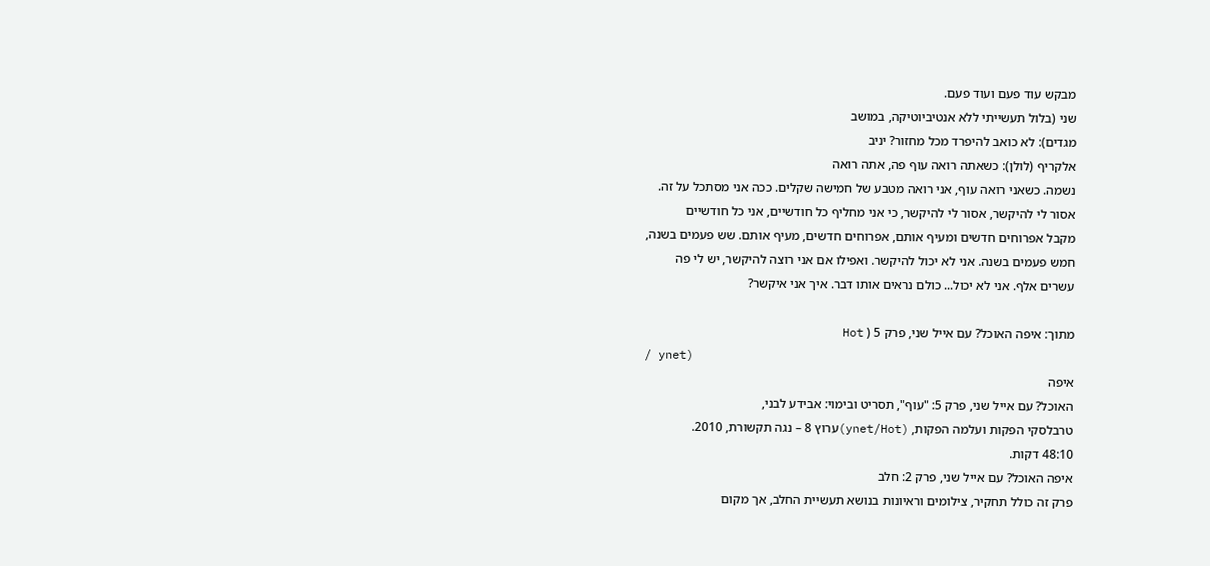מבקש עוד פעם ועוד פעם.
שני (בלול תעשייתי ללא אנטיביוטיקה, במושב
מגדים): לא כואב להיפרד מכל מחזור? יניב
אלקריף (לולן): כשאתה רואה עוף פה, אתה רואה
נשמה. כשאני רואה עוף, אני רואה מטבע של חמישה שקלים. ככה אני מסתכל על זה.
אסור לי להיקשר, אסור לי להיקשר, כי אני מחליף כל חודשיים, אני כל חודשיים
מקבל אפרוחים חדשים ומעיף אותם, אפרוחים חדשים, מעיף אותם. שש פעמים בשנה,
חמש פעמים בשנה. אני לא יכול להיקשר. ואפילו אם אני רוצה להיקשר, יש לי פה
עשרים אלף. אני לא יכול... כולם נראים אותו דבר. איך אני איקשר?

מתוך: איפה האוכל? עם אייל שני, פרק 5 ( Hot
/ ynet)
איפה
האוכל? עם אייל שני, פרק 5: "עוף", תסריט ובימוי: אבידע לבני,
טרבלסקי הפקות ועלמה הפקות, (ynet/Hot)ערוץ 8 – נגה תקשורת, 2010.
48:10 דקות.
איפה האוכל? עם אייל שני, פרק 2: חלב
פרק זה כולל תחקיר, צילומים וראיונות בנושא תעשיית החלב, אך מקום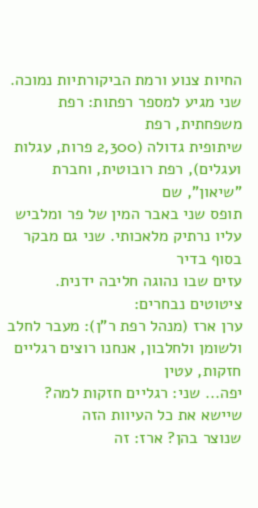החיות צנוע ורמת הביקורתיות נמוכה. שני מגיע למספר רפתות: רפת משפחתית, רפת
שיתופית גדולה (2,300 פרות, עגלות ועגלים), רפת רובוטית, וחברת "שיאון", שם
תופס שני באבר המין של פר ומלביש עליו נרתיק מלאכותי. שני גם מבקר בסוף בדיר
עזים שבו נהוגה חליבה ידנית. ציטוטים נבחרים:
ערן ארז (מנהל רפת ר"ן): מעבר לחלב
ולשומן ולחלבון, אנחנו רוצים רגליים חזקות, עטין
יפה... שני: רגליים חזקות למה? שיישא את כל העיוות הזה
שנוצר בהן? ארז: זה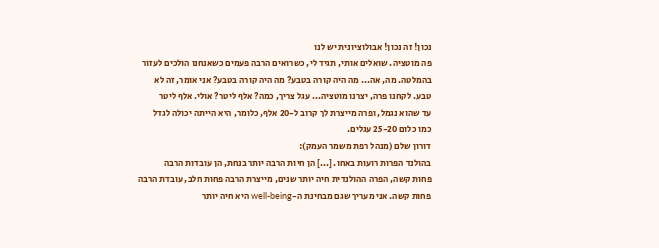נכון! זה נכון! אבולוציונית יש לנו
פה מוטציה. שואלים אותי, תגיד לי, כשרואים הרבה פעמים כשאנחנו הולכים לעזור
בהמלטה. מה, אה... מה היה קורה בטבע? מה היה קורה בטבע? אני אומר, זה לא
טבע. לקחנו פרה, יצרנו מוטציה... עגל צריך, כמה? אלף ליטר? אולי. אלף ליטר
עד שהוא נגמל, ופרה מייצרת לך קרוב ל-20 אלף, כלומר, היא הייתה יכולה לגדל
כמו כלום 25-20 עגלים.
דורון שלם (מנהל רפת משמר העמק):
בהולנד הפרות רועות באחו. [...] הן חיות הרבה יותר בנחת, הן עובדות הרבה
פחות קשה, הפרה ההולנדית חיה יותר שנים, מייצרת הרבה פחות חלב, עובדת הרבה
פחות קשה. אני מעריך שגם מבחינת ה-well-being היא חיה יותר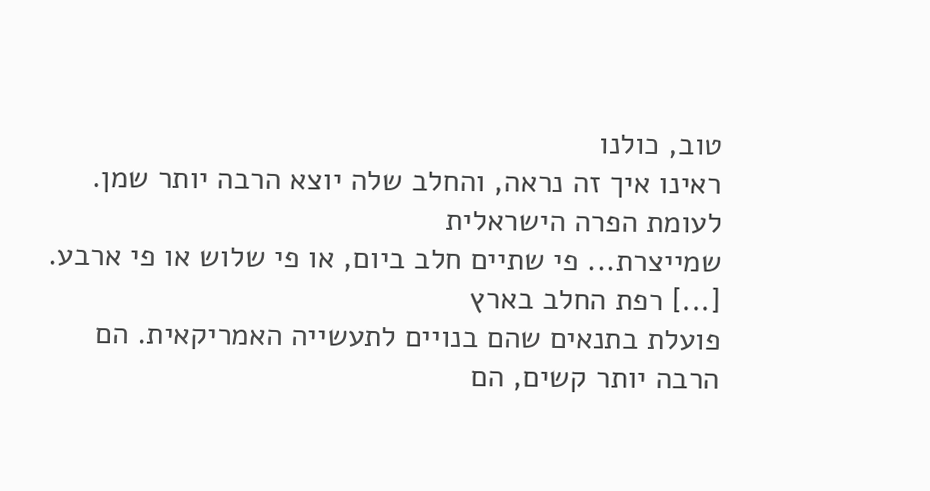טוב, כולנו
ראינו איך זה נראה, והחלב שלה יוצא הרבה יותר שמן. לעומת הפרה הישראלית
שמייצרת... פי שתיים חלב ביום, או פי שלוש או פי ארבע. [...] רפת החלב בארץ
פועלת בתנאים שהם בנויים לתעשייה האמריקאית. הם הרבה יותר קשים, הם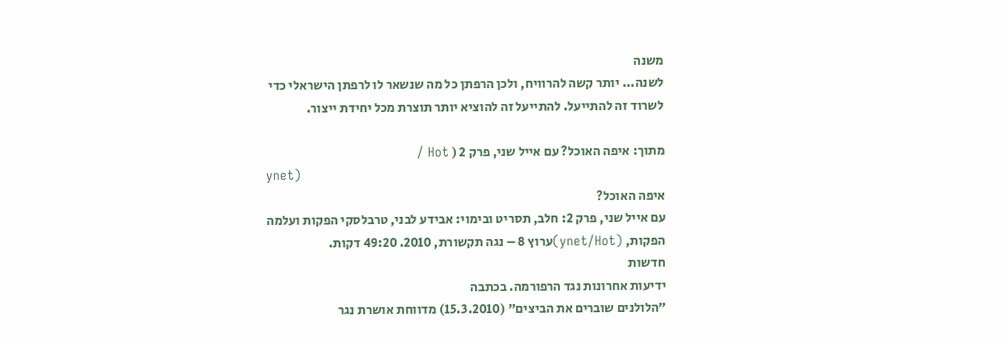משנה
לשנה... יותר קשה להרוויח, ולכן הרפתן כל מה שנשאר לו לרפתן הישראלי כדי
לשרוד זה להתייעל. להתייעל זה להוציא יותר תוצרת מכל יחידת ייצור.

מתוך: איפה האוכל? עם אייל שני, פרק 2 ( Hot /
ynet)
איפה האוכל?
עם אייל שני, פרק 2: חלב, תסריט ובימוי: אבידע לבני, טרבלסקי הפקות ועלמה
הפקות, (ynet/Hot)ערוץ 8 – נגה תקשורת, 2010. 49:20 דקות.
חדשות
ידיעות אחרונות נגד הרפורמה. בכתבה
"הלולנים שוברים את הביצים" (15.3.2010) מדווחת אושרת נגר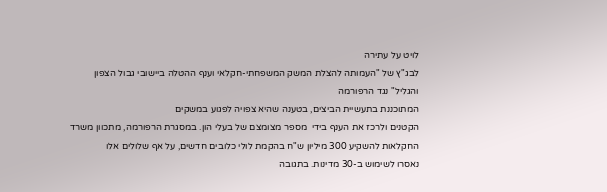לויט על עתירה
לבג"ץ של "העמותה להצלת המשק המשפחתי-חקלאי וענף ההטלה ביישובי גבול הצפון
והגליל" נגד הרפורמה
המתוכננת בתעשיית הביצים, בטענה שהיא צפויה לפגוע במשקים
הקטנים ולרכז את הענף בידי  מספר מצומצם של בעלי הון. במסגרת הרפורמה, מתכוון משרד
החקלאות להשקיע 300 מיליון ש"ח בהקמת לולי כלובים חדשים, על אף שלולים אלו
נאסרו לשימוש ב-30 מדינות. בתגובה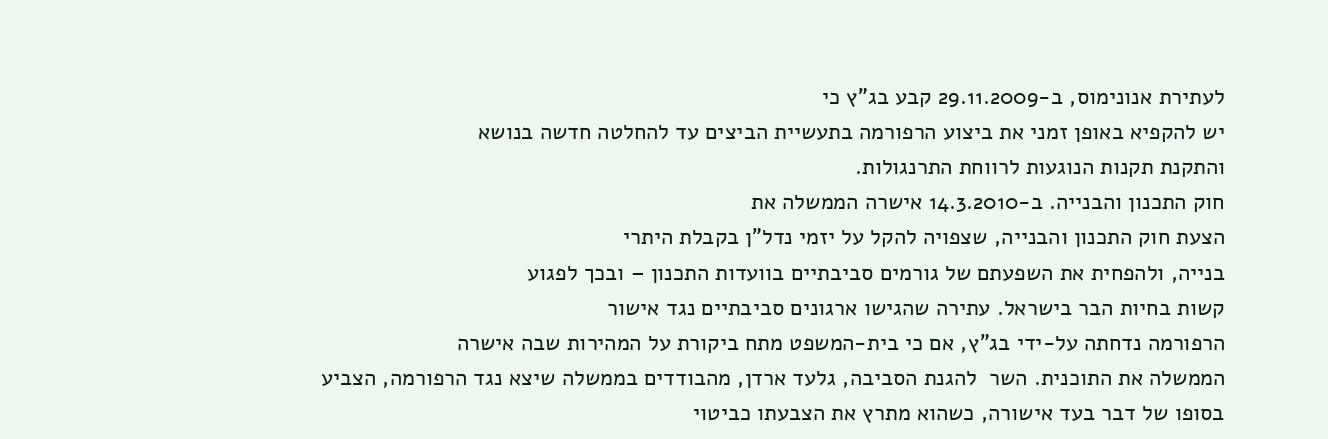לעתירת אנונימוס, ב-29.11.2009 קבע בג"ץ כי
יש להקפיא באופן זמני את ביצוע הרפורמה בתעשיית הביצים עד להחלטה חדשה בנושא
והתקנת תקנות הנוגעות לרווחת התרנגולות.
חוק התכנון והבנייה. ב-14.3.2010 אישרה הממשלה את
הצעת חוק התכנון והבנייה, שצפויה להקל על יזמי נדל"ן בקבלת היתרי
בנייה, ולהפחית את השפעתם של גורמים סביבתיים בוועדות התכנון – ובכך לפגוע
קשות בחיות הבר בישראל. עתירה שהגישו ארגונים סביבתיים נגד אישור
הרפורמה נדחתה על-ידי בג"ץ, אם כי בית-המשפט מתח ביקורת על המהירות שבה אישרה
הממשלה את התוכנית. השר  להגנת הסביבה, גלעד ארדן, מהבודדים בממשלה שיצא נגד הרפורמה, הצביע
בסופו של דבר בעד אישורה, כשהוא מתרץ את הצבעתו כביטוי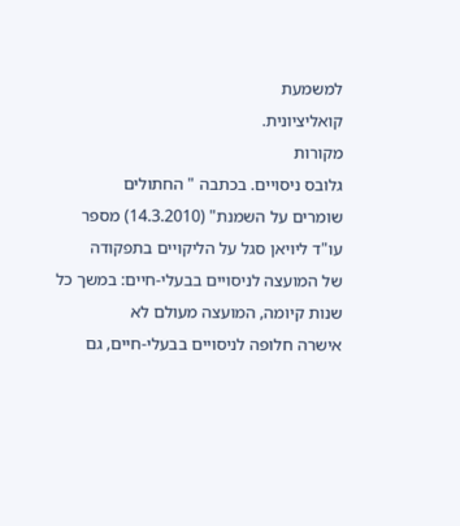למשמעת
קואליציונית.
מקורות
גלובס ניסויים. בכתבה " החתולים
שומרים על השמנת" (14.3.2010) מספר עו"ד ליויאן סגל על הליקויים בתפקודה
של המועצה לניסויים בבעלי-חיים: במשך כל שנות קיומה, המועצה מעולם לא
אישרה חלופה לניסויים בבעלי-חיים, גם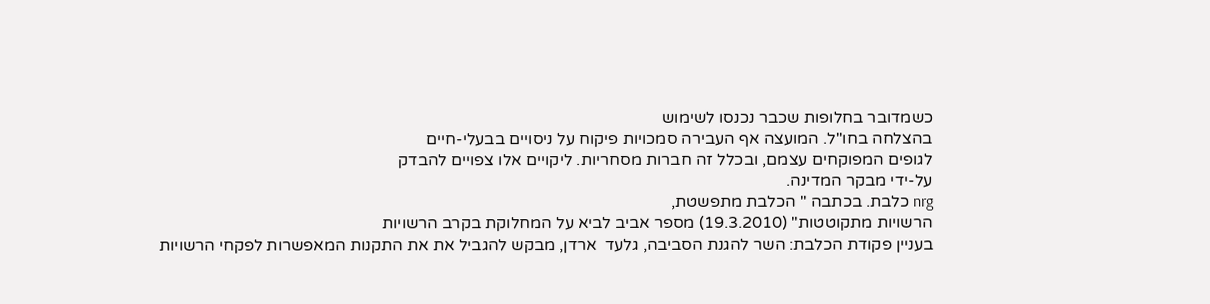כשמדובר בחלופות שכבר נכנסו לשימוש
בהצלחה בחו"ל. המועצה אף העבירה סמכויות פיקוח על ניסויים בבעלי-חיים
לגופים המפוקחים עצמם, ובכלל זה חברות מסחריות. ליקויים אלו צפויים להבדק
על-ידי מבקר המדינה.
nrg כלבת. בכתבה " הכלבת מתפשטת,
הרשויות מתקוטטות" (19.3.2010) מספר אביב לביא על המחלוקת בקרב הרשויות
בעניין פקודת הכלבת: השר להגנת הסביבה, גלעד  ארדן, מבקש להגביל את את התקנות המאפשרות לפקחי הרשויות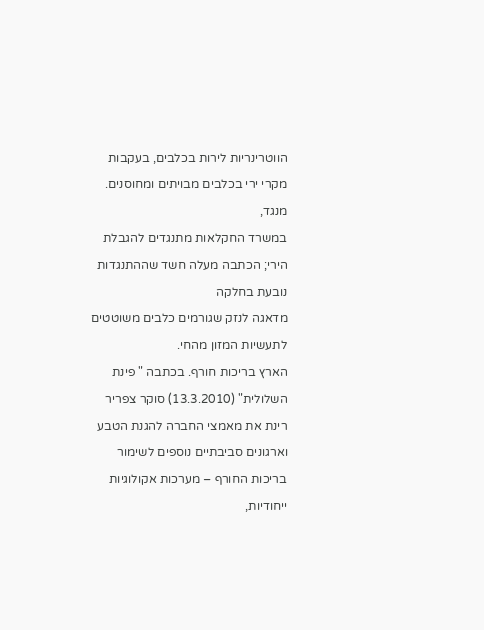הווטרינריות לירות בכלבים, בעקבות מקרי ירי בכלבים מבויתים ומחוסנים. מנגד,
במשרד החקלאות מתנגדים להגבלת הירי; הכתבה מעלה חשד שההתנגדות נובעת בחלקה
מדאגה לנזק שגורמים כלבים משוטטים לתעשיות המזון מהחי.
הארץ בריכות חורף. בכתבה " פינת
השלולית" (13.3.2010) סוקר צפריר רינת את מאמצי החברה להגנת הטבע
וארגונים סביבתיים נוספים לשימור בריכות החורף – מערכות אקולוגיות ייחודיות,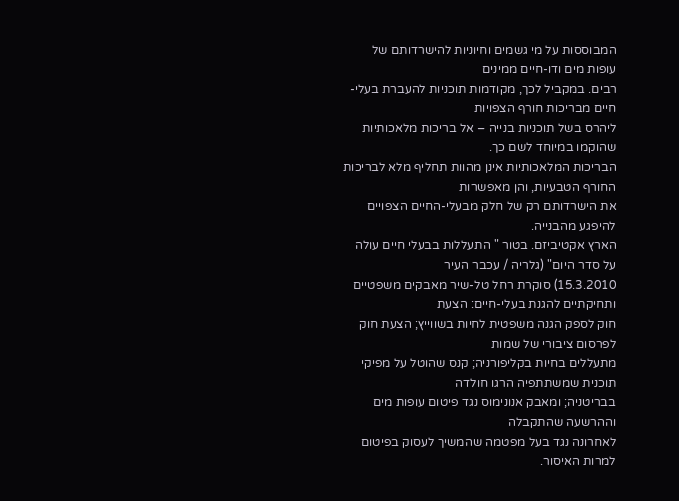המבוססות על מי גשמים וחיוניות להישרדותם של עופות מים ודו-חיים ממינים
רבים. במקביל לכך, מקודמות תוכניות להעברת בעלי-חיים מבריכות חורף הצפויות
ליהרס בשל תוכניות בנייה – אל בריכות מלאכותיות שהוקמו במיוחד לשם כך.
הבריכות המלאכותיות אינן מהוות תחליף מלא לבריכות החורף הטבעיות, והן מאפשרות
את הישרדותם רק של חלק מבעלי-החיים הצפויים להיפגע מהבנייה.
הארץ אקטיביזם. בטור " התעללות בבעלי חיים עולה על סדר היום" (גלריה / עכבר העיר
15.3.2010) סוקרת רחל טל-שיר מאבקים משפטיים ותחיקתיים להגנת בעלי-חיים: הצעת
חוק לספק הגנה משפטית לחיות בשווייץ; הצעת חוק לפרסום ציבורי של שמות
מתעללים בחיות בקליפורניה; קנס שהוטל על מפיקי תוכנית שמשתתפיה הרגו חולדה
בבריטניה; ומאבק אנונימוס נגד פיטום עופות מים וההרשעה שהתקבלה
לאחרונה נגד בעל מפטמה שהמשיך לעסוק בפיטום למרות האיסור.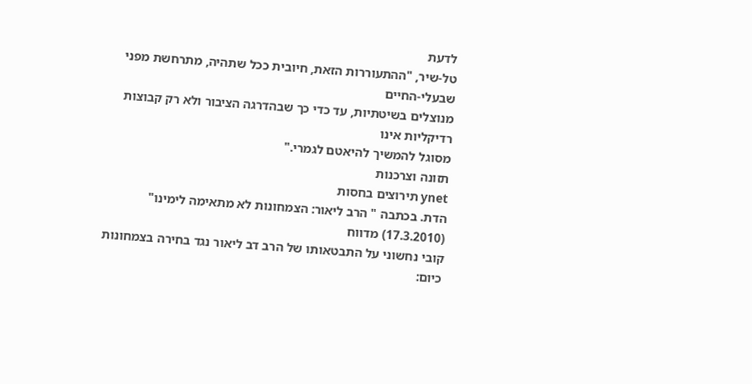לדעת
טל-שיר, "ההתעוררות הזאת, חיובית ככל שתהיה, מתרחשת מפני שבעלי-החיים
מנוצלים בשיטתיות, עד כדי כך שבהדרגה הציבור ולא רק קבוצות רדיקליות אינו
מסוגל להמשיך להיאטם לגמרי."
תזונה וצרכנות
ynet תירוצים בחסות
הדת. בכתבה " הרב ליאור: הצמחונות לא מתאימה לימינו" (17.3.2010) מדווח
קובי נחשוני על התבטאותו של הרב דב ליאור נגד בחירה בצמחונות כיום: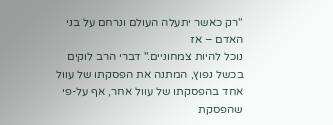"רק כאשר יתעלה העולם ונרחם על בני האדם – אז
נוכל להיות צמחוניים." דברי הרב לוקים בכשל נפוץ, המתנה את הפסקתו של עוול
אחד בהפסקתו של עוול אחר, אף על-פי שהפסקת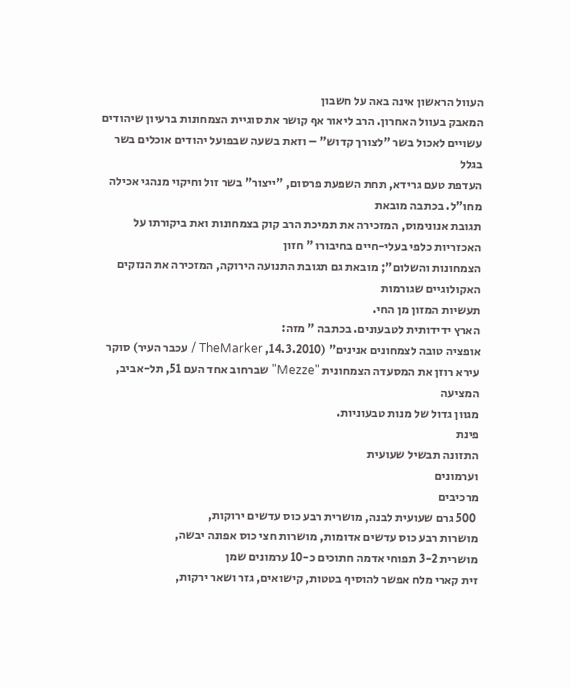העוול הראשון אינה באה על חשבון
המאבק בעוול האחרון. הרב ליאור אף קושר את סוגיית הצמחונות ברעיון שיהודים
עשויים לאכול בשר "לצורך קדוש" – וזאת בשעה שבפועל יהודים אוכלים בשר בגלל
העדפת טעם גרידא, תחת השפעת פרסום, "ייצור" בשר זול וחיקוי מנהגי אכילה
מחו"ל. בכתבה מובאת
תגובת אנונימוס, המזכירה את תמיכת הרב קוק בצמחונות ואת ביקורתו על
האכזריות כלפי בעלי-חיים בחיבורו " חזון
הצמחונות והשלום"; מובאת גם תגובת התנועה הירוקה, המזכירה את הנזקים האקולוגיים שגורמות
תעשיות המזון מן החי.
הארץ ידידותית לטבעונים. בכתבה " מזה:
אופציה טובה לצמחונים אנינים" (14.3.2010, TheMarker / עכבר העיר) סוקר
עירא רוזן את המסעדה הצמחונית "Mezze" שברחוב אחד העם 51, תל-אביב, המציעה
מגוון גדול של מנות טבעוניות.
פינת
התזונה תבשיל שעועית
וערמונים
מרכיבים
 500 גרם שעועית לבנה, מושרית רבע כוס עדשים ירוקות,
מושרות רבע כוס עדשים אדומות, מושרות חצי כוס אפונה יבשה,
מושרית 3-2 תפוחי אדמה חתוכים כ-10 ערמונים שמן
זית קארי מלח אפשר להוסיף בטטות, קישואים, גזר ושאר ירקות,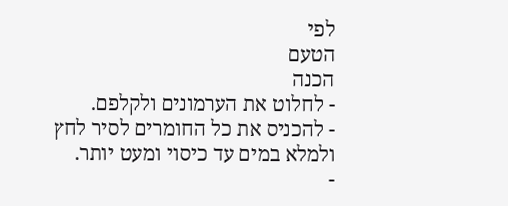לפי
הטעם
הכנה
- לחלוט את הערמונים ולקלפם.
- להכניס את כל החומרים לסיר לחץ ולמלא במים עד כיסוי ומעט יותר.
-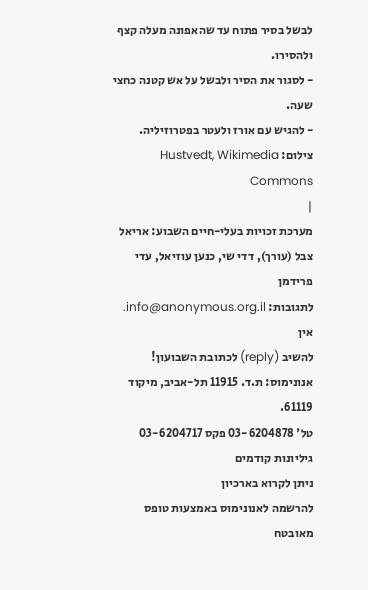לבשל בסיר פתוח עד שהאפונה מעלה קצף ולהסירו.
- לסגור את הסיר ולבשל על אש קטנה כחצי שעה.
- להגיש עם אורז ולעטר בפטרוזיליה.
צילום: Hustvedt, Wikimedia Commons
|
מערכת זכויות בעלי-חיים השבוע: אריאל
צבל (עורך), דדי שי, כנען עוזיאל, עדי
פרידמן
לתגובות: info@anonymous.org.il. אין
להשיב (reply) לכתובת השבועון!
אנונימוס: ת.ד. 11915 תל-אביב, מיקוד 61119.
טל' 03-6204878 פקס 03-6204717 גיליונות קודמים
ניתן לקרוא בארכיון
להרשמה לאנונימוס באמצעות טופס
מאובטח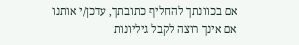אם בכוונתך להחליף כתובתך, עדכן/י אותנו
אם אינך רוצה לקבל גיליונות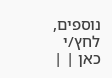נוספים, לחץ/י
כאן | |